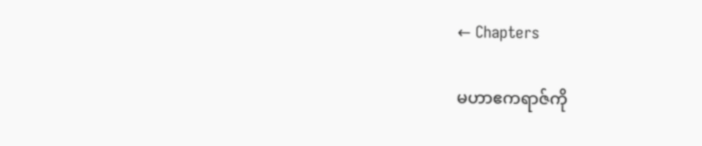← Chapters

မဟာဧကရာဇ်ကို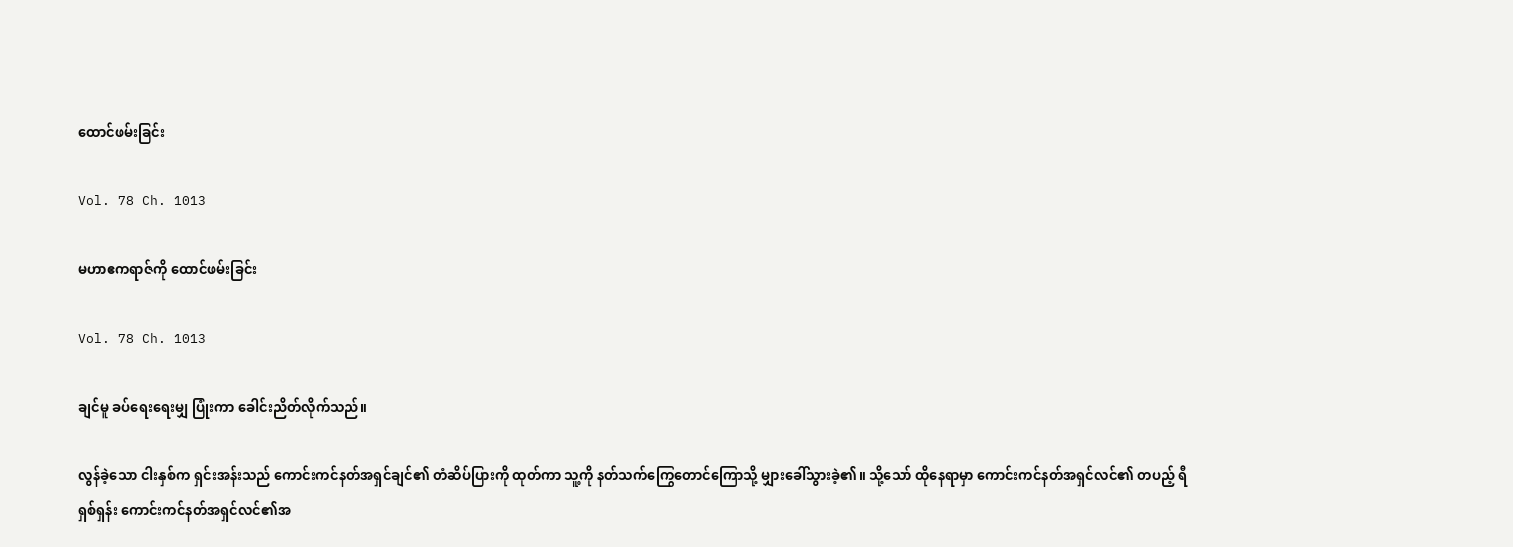ထောင်ဖမ်းခြင်း

Vol. 78 Ch. 1013

မဟာဧကရာဇ်ကို ထောင်ဖမ်းခြင်း

Vol. 78 Ch. 1013

ချင်မူ ခပ်ရေးရေးမျှ ပြုံးကာ ခေါင်းညိတ်လိုက်သည်။

လွန်ခဲ့သော ငါးနှစ်က ရှင်းအန်းသည် ကောင်းကင်နတ်အရှင်ချင်၏ တံဆိပ်ပြားကို ထုတ်ကာ သူ့ကို နတ်သက်ကြွေတောင်ကြောသို့ မျှားခေါ်သွားခဲ့၏။ သို့သော် ထိုနေရာမှာ ကောင်းကင်နတ်အရှင်လင်၏ တပည့် ရီရှစ်ရှန်း ကောင်းကင်နတ်အရှင်လင်၏အ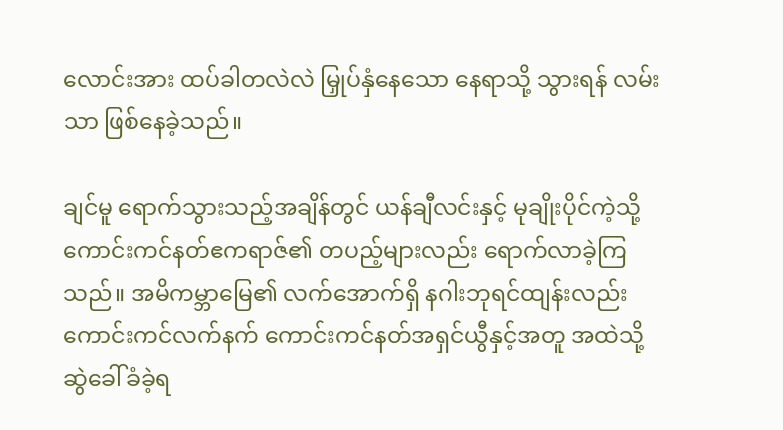လောင်းအား ထပ်ခါတလဲလဲ မြှုပ်နှံနေသော နေရာသို့ သွားရန် လမ်းသာ ဖြစ်နေခဲ့သည်။

ချင်မူ ရောက်သွားသည့်အချိန်တွင် ယန်ချီလင်းနှင့် မုချိုးပိုင်ကဲ့သို့ ကောင်းကင်နတ်ဧကရာဇ်၏ တပည့်များလည်း ရောက်လာခဲ့ကြသည်။ အမိကမ္ဘာမြေ၏ လက်အောက်ရှိ နဂါးဘုရင်ထျန်းလည်း ကောင်းကင်လက်နက် ကောင်းကင်နတ်အရှင်ယွီနှင့်အတူ အထဲသို့ ဆွဲခေါ်ခံခဲ့ရ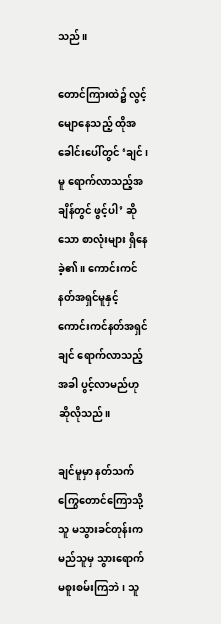သည်။

တောင်ကြားထဲ၌ လွင့်မျောနေသည့် ထိုအခေါင်းပေါ်တွင် ‘ချင်၊ မူ ရောက်လာသည့်အချိန်တွင် ဖွင့်ပါ’ ဆိုသော စာလုံးများ ရှိနေခဲ့၏။ ကောင်းကင်နတ်အရှင်မူနှင့် ကောင်းကင်နတ်အရှင်ချင် ရောက်လာသည့်အခါ ပွင့်လာမည်ဟု ဆိုလိုသည်။

ချင်မူမှာ နတ်သက်ကြွေတောင်ကြောသို့ သူ မသွားခင်တုန်းက မည်သူမှ သွားရောက်မစူးစမ်းကြဘဲ၊ သူ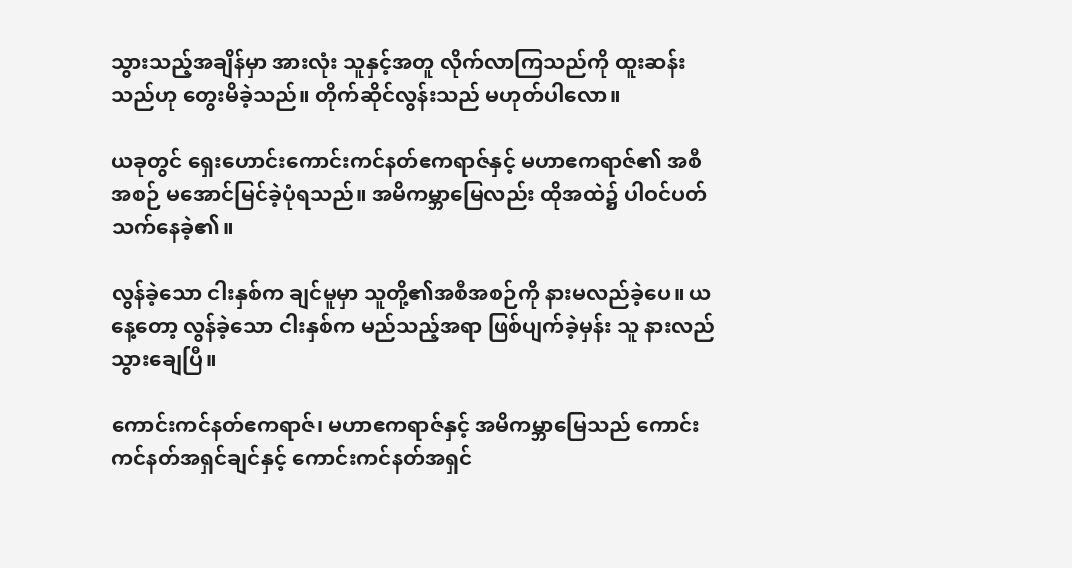သွားသည့်အချိန်မှာ အားလုံး သူနှင့်အတူ လိုက်လာကြသည်ကို ထူးဆန်းသည်ဟု တွေးမိခဲ့သည်။ တိုက်ဆိုင်လွန်းသည် မဟုတ်ပါလော။

ယခုတွင် ရှေးဟောင်းကောင်းကင်နတ်ဧကရာဇ်နှင့် မဟာဧကရာဇ်၏ အစီအစဉ် မအောင်မြင်ခဲ့ပုံရသည်။ အမိကမ္ဘာမြေလည်း ထိုအထဲ၌ ပါဝင်ပတ်သက်နေခဲ့၏။

လွန်ခဲ့သော ငါးနှစ်က ချင်မူမှာ သူတို့၏အစီအစဉ်ကို နားမလည်ခဲ့ပေ။ ယနေ့တော့ လွန်ခဲ့သော ငါးနှစ်က မည်သည့်အရာ ဖြစ်ပျက်ခဲ့မှန်း သူ နားလည်သွားချေပြီ။

ကောင်းကင်နတ်ဧကရာဇ်၊ မဟာဧကရာဇ်နှင့် အမိကမ္ဘာမြေသည် ကောင်းကင်နတ်အရှင်ချင်နှင့် ကောင်းကင်နတ်အရှင်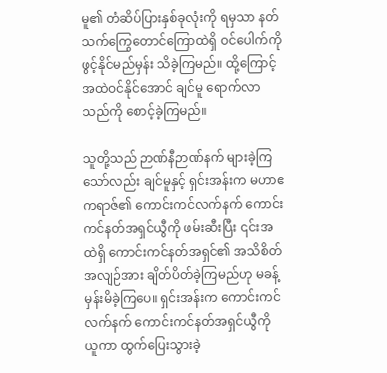မူ၏ တံဆိပ်ပြားနှစ်ခုလုံးကို ရမှသာ နတ်သက်ကြွေတောင်ကြောထဲရှိ ဝင်ပေါက်ကို ဖွင့်နိုင်မည်မှန်း သိခဲ့ကြမည်။ ထို့ကြောင့် အထဲဝင်နိုင်အောင် ချင်မူ ရောက်လာသည်ကို စောင့်ခဲ့ကြမည်။

သူတို့သည် ဉာဏ်နီဉာဏ်နက် များခဲ့ကြသော်လည်း ချင်မူနှင့် ရှင်းအန်းက မဟာဧကရာဇ်၏ ကောင်းကင်လက်နက် ကောင်းကင်နတ်အရှင်ယွီကို ဖမ်းဆီးပြီး ၎င်းအထဲရှိ ကောင်းကင်နတ်အရှင်၏ အသိစိတ်အလျဉ်အား ချိတ်ပိတ်ခဲ့ကြမည်ဟု မခန့်မှန်းမိခဲ့ကြပေ။ ရှင်းအန်းက ကောင်းကင်လက်နက် ကောင်းကင်နတ်အရှင်ယွီကို ယူကာ ထွက်ပြေးသွားခဲ့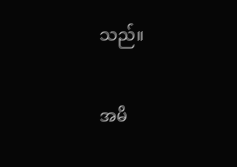သည်။

အမိ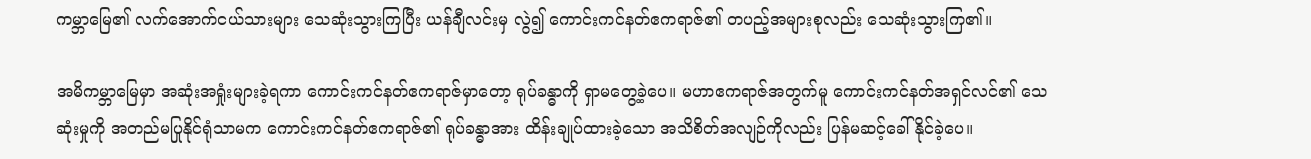ကမ္ဘာမြေ၏ လက်အောက်ငယ်သားများ သေဆုံးသွားကြပြီး ယန်ချီလင်းမှ လွဲ၍ ကောင်းကင်နတ်ဧကရာဇ်၏ တပည့်အများစုလည်း သေဆုံးသွားကြ၏။

အမိကမ္ဘာမြေမှာ အဆုံးအရှုံးများခဲ့ရကာ ကောင်းကင်နတ်ဧကရာဇ်မှာတော့ ရုပ်ခန္ဓာကို ရှာမတွေ့ခဲ့ပေ။ မဟာဧကရာဇ်အတွက်မူ ကောင်းကင်နတ်အရှင်လင်၏ သေဆုံးမှုကို အတည်မပြုနိုင်ရုံသာမက ကောင်းကင်နတ်ဧကရာဇ်၏ ရုပ်ခန္ဓာအား ထိန်းချုပ်ထားခဲ့သော အသိစိတ်အလျဉ်ကိုလည်း ပြန်မဆင့်ခေါ်နိုင်ခဲ့ပေ။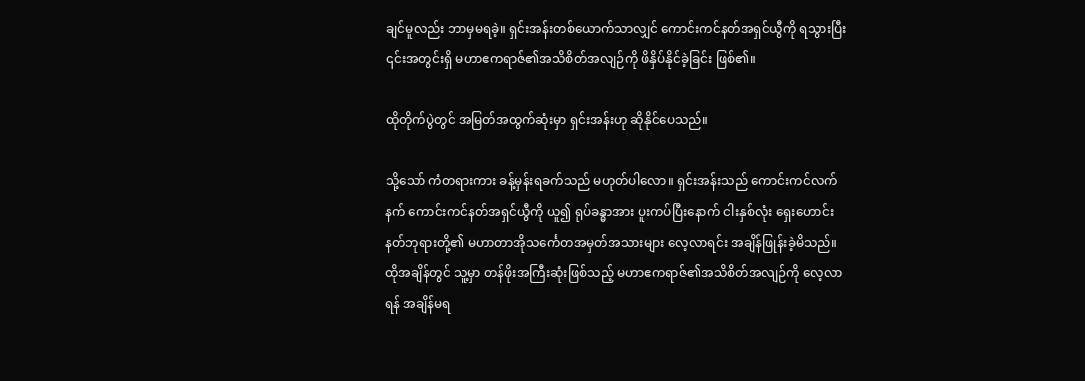ချင်မူလည်း ဘာမှမရခဲ့။ ရှင်းအန်းတစ်ယောက်သာလျှင် ကောင်းကင်နတ်အရှင်ယွီကို ရသွားပြီး ၎င်းအတွင်းရှိ မဟာဧကရာဇ်၏အသိစိတ်အလျဉ်ကို ဖိနှိပ်နိုင်ခဲ့ခြင်း ဖြစ်၏။

ထိုတိုက်ပွဲတွင် အမြတ်အထွက်ဆုံးမှာ ရှင်းအန်းဟု ဆိုနိုင်ပေသည်။

သို့သော် ကံတရားကား ခန့်မှန်းရခက်သည် မဟုတ်ပါလော။ ရှင်းအန်းသည် ကောင်းကင်လက်နက် ကောင်းကင်နတ်အရှင်ယွီကို ယူ၍ ရုပ်ခန္ဓာအား ပူးကပ်ပြီးနောက် ငါးနှစ်လုံး ရှေးဟောင်းနတ်ဘုရားတို့၏ မဟာတာအိုသင်္ကေတအမှတ်အသားများ လေ့လာရင်း အချိန်ဖြုန်းခဲ့မိသည်။ ထိုအချိန်တွင် သူ့မှာ တန်ဖိုးအကြီးဆုံးဖြစ်သည့် မဟာဧကရာဇ်၏အသိစိတ်အလျဉ်ကို လေ့လာရန် အချိန်မရ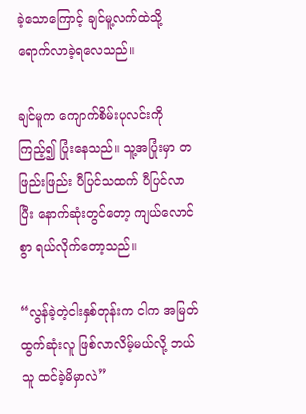ခဲ့သောကြောင့် ချင်မူ့လက်ထဲသို့ ရောက်လာခဲ့ရလေသည်။

ချင်မူက ကျောက်စိမ်းပုလင်းကို ကြည့်၍ ပြုံးနေသည်။ သူ့အပြုံးမှာ တဖြည်းဖြည်း ပီပြင်သထက် ပီပြင်လာပြီး နောက်ဆုံးတွင်တော့ ကျယ်လောင်စွာ ရယ်လိုက်တော့သည်။

“လွန်ခဲ့တဲ့ငါးနှစ်တုန်းက ငါက အမြတ်ထွက်ဆုံးလူ ဖြစ်လာလိမ့်မယ်လို့ ဘယ်သူ ထင်ခဲ့မိမှာလဲ”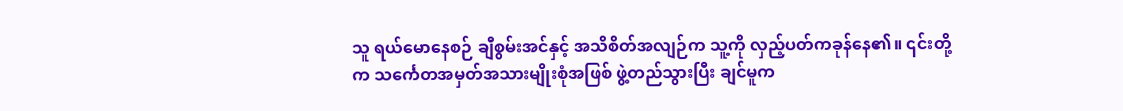သူ ရယ်မောနေစဉ် ချီစွမ်းအင်နှင့် အသိစိတ်အလျဉ်က သူ့ကို လှည့်ပတ်ကခုန်နေ၏။ ၎င်းတို့က သင်္ကေတအမှတ်အသားမျိုးစုံအဖြစ် ဖွဲ့တည်သွားပြီး ချင်မူက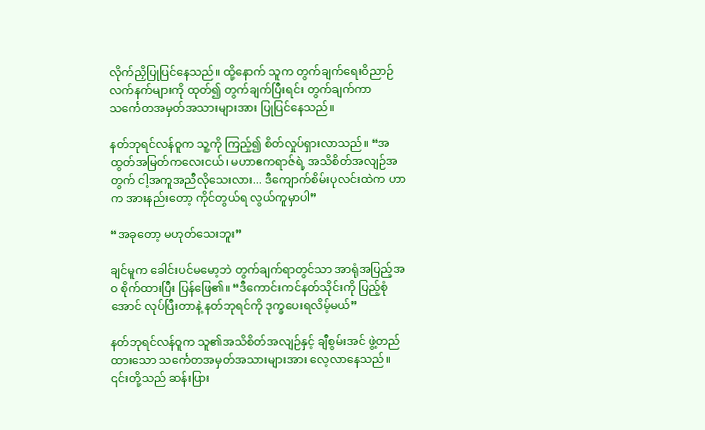လိုက်ညှိပြုပြင်နေသည်။ ထို့နောက် သူက တွက်ချက်ရေးဝိညာဉ်လက်နက်များကို ထုတ်၍ တွက်ချက်ပြီးရင်း တွက်ချက်ကာ သင်္ကေတအမှတ်အသားများအား ပြုပြင်နေသည်။

နတ်ဘုရင်လန်ဝူက သူ့ကို ကြည့်၍ စိတ်လှုပ်ရှားလာသည်။ “အထွတ်အမြတ်ကလေးငယ်၊ မဟာဧကရာဇ်ရဲ့ အသိစိတ်အလျဉ်အတွက် ငါ့အကူအညီလိုသေးလား... ဒီကျောက်စိမ်းပုလင်းထဲက ဟာက အားနည်းတော့ ကိုင်တွယ်ရ လွယ်ကူမှာပါ”

“အခုတော့ မဟုတ်သေးဘူး”

ချင်မူက ခေါင်းပင်မမော့ဘဲ တွက်ချက်ရာတွင်သာ အာရုံအပြည့်အဝ စိုက်ထားပြီး ပြန်ဖြေ၏။ “ဒီကောင်းကင်နတ်သိုင်းကို ပြည့်စုံအောင် လုပ်ပြီးတာနဲ့ နတ်ဘုရင်ကို ဒုက္ခပေးရလိမ့်မယ်”

နတ်ဘုရင်လန်ဝူက သူ၏အသိစိတ်အလျဉ်နှင့် ချီစွမ်းအင် ဖွဲ့တည်ထားသော သင်္ကေတအမှတ်အသားများအား လေ့လာနေသည်။ ၎င်းတို့သည် ဆန်းပြား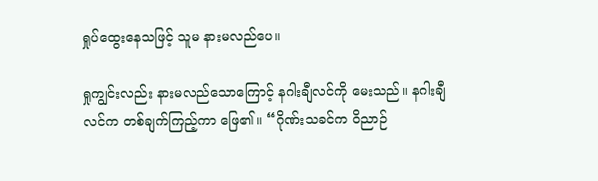ရှုပ်ထွေးနေသဖြင့် သူမ နားမလည်ပေ။

ရှုကျွင်းလည်း နားမလည်သောကြောင့် နဂါးချီလင်ကို မေးသည်။ နဂါးချီလင်က တစ်ချက်ကြည့်ကာ ဖြေ၏။ “ဂိုဏ်းသခင်က ဝိညာဉ်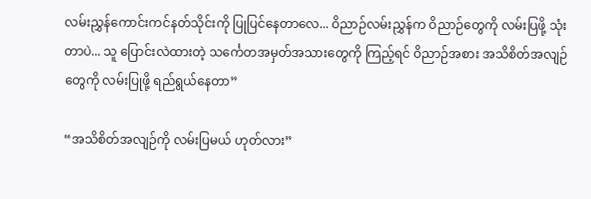လမ်းညွှန်ကောင်းကင်နတ်သိုင်းကို ပြုပြင်နေတာလေ... ဝိညာဉ်လမ်းညွှန်က ဝိညာဉ်တွေကို လမ်းပြဖို့ သုံးတာပဲ... သူ ပြောင်းလဲထားတဲ့ သင်္ကေတအမှတ်အသားတွေကို ကြည့်ရင် ဝိညာဉ်အစား အသိစိတ်အလျဉ်တွေကို လမ်းပြုဖို့ ရည်ရွယ်နေတာ”

“အသိစိတ်အလျဉ်ကို လမ်းပြမယ် ဟုတ်လား”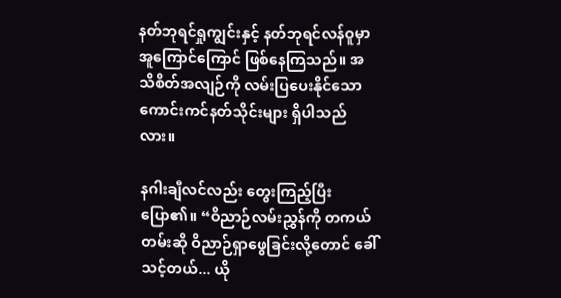နတ်ဘုရင်ရှုကျွင်းနှင့် နတ်ဘုရင်လန်ဝူမှာ အူကြောင်ကြောင် ဖြစ်နေကြသည်။ အသိစိတ်အလျဉ်ကို လမ်းပြပေးနိုင်သော ကောင်းကင်နတ်သိုင်းများ ရှိပါသည်လား။

နဂါးချီလင်လည်း တွေးကြည့်ပြီး ပြော၏။ “ဝိညာဉ်လမ်းညွှန်ကို တကယ်တမ်းဆို ဝိညာဉ်ရှာဖွေခြင်းလို့တောင် ခေါ်သင့်တယ်... ယို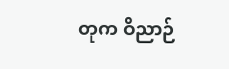တုက ဝိညာဉ်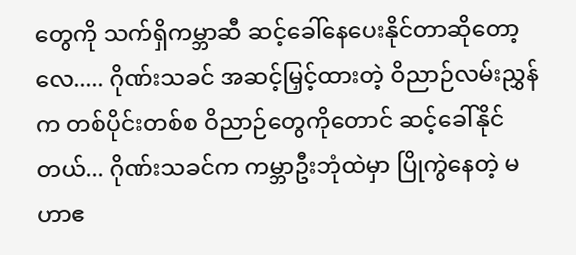တွေကို သက်ရှိကမ္ဘာဆီ ဆင့်ခေါ်နေပေးနိုင်တာဆိုတော့လေ..... ဂိုဏ်းသခင် အဆင့်မြှင့်ထားတဲ့ ဝိညာဉ်လမ်းညွှန်က တစ်ပိုင်းတစ်စ ဝိညာဉ်တွေကိုတောင် ဆင့်ခေါ်နိုင်တယ်... ဂိုဏ်းသခင်က ကမ္ဘာဦးဘုံထဲမှာ ပြိုကွဲနေတဲ့ မဟာဧ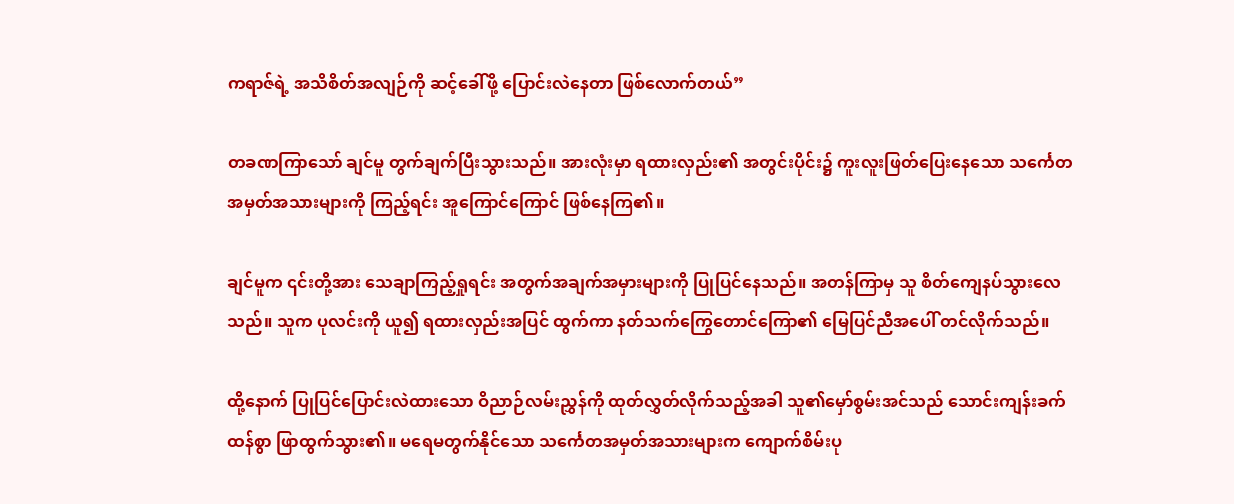ကရာဇ်ရဲ့ အသိစိတ်အလျဉ်ကို ဆင့်ခေါ်ဖို့ ပြောင်းလဲနေတာ ဖြစ်လောက်တယ်”

တခဏကြာသော် ချင်မူ တွက်ချက်ပြီးသွားသည်။ အားလုံးမှာ ရထားလှည်း၏ အတွင်းပိုင်း၌ ကူးလူးဖြတ်ပြေးနေသော သင်္ကေတအမှတ်အသားများကို ကြည့်ရင်း အူကြောင်ကြောင် ဖြစ်နေကြ၏။

ချင်မူက ၎င်းတို့အား သေချာကြည့်ရှုရင်း အတွက်အချက်အမှားများကို ပြုပြင်နေသည်။ အတန်ကြာမှ သူ စိတ်ကျေနပ်သွားလေသည်။ သူက ပုလင်းကို ယူ၍ ရထားလှည်းအပြင် ထွက်ကာ နတ်သက်ကြွေတောင်ကြော၏ မြေပြင်ညီအပေါ် တင်လိုက်သည်။

ထို့နောက် ပြုပြင်ပြောင်းလဲထားသော ဝိညာဉ်လမ်းညွှန်ကို ထုတ်လွှတ်လိုက်သည့်အခါ သူ၏မှော်စွမ်းအင်သည် သောင်းကျန်းခက်ထန်စွာ ဖြာထွက်သွား၏။ မရေမတွက်နိုင်သော သင်္ကေတအမှတ်အသားများက ကျောက်စိမ်းပု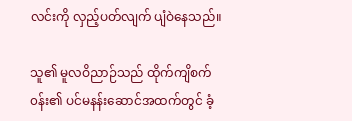လင်းကို လှည့်ပတ်လျက် ပျံဝဲနေသည်။

သူ၏ မူလဝိညာဉ်သည် ထိုက်ကျိစက်၀န်း၏ ပင်မနန်းဆောင်အထက်တွင် ခံ့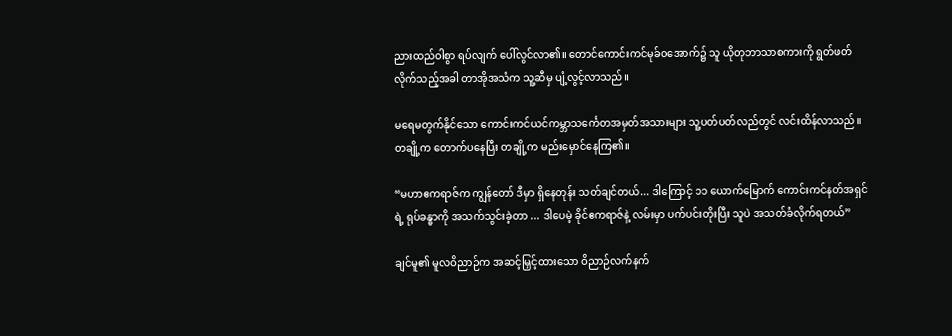ညားထည်ဝါစွာ ရပ်လျက် ပေါ်လွင်လာ၏။ တောင်ကောင်းကင်မုခ်၀အောက်၌ သူ ယိုတုဘာသာစကားကို ရွတ်ဖတ်လိုက်သည့်အခါ တာအိုအသံက သူ့ဆီမှ ပျံ့လွင့်လာသည်။

မရေမတွက်နိုင်သော ကောင်းကင်ယင်ကမ္ဘာသင်္ကေတအမှတ်အသားများ သူ့ပတ်ပတ်လည်တွင် လင်းထိန်လာသည်။ တချို့က တောက်ပနေပြီး တချို့က မည်းမှောင်နေကြ၏။

“မဟာဧကရာဇ်က ကျွန်တော် ဒီမှာ ရှိနေတုန်း သတ်ချင်တယ်... ဒါကြောင့် ၁၁ ယောက်မြောက် ကောင်းကင်နတ်အရှင်ရဲ့ ရုပ်ခန္ဓာကို အသက်သွင်းခဲ့တာ ... ဒါပေမဲ့ ခိုင်ဧကရာဇ်နဲ့ လမ်းမှာ ပက်ပင်းတိုးပြီး သူပဲ အသတ်ခံလိုက်ရတယ်”

ချင်မူ၏ မူလဝိညာဉ်က အဆင့်မြှင့်ထားသော ဝိညာဉ်လက်နက်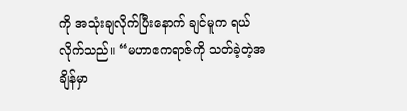ကို အသုံးချလိုက်ပြီးနောက် ချင်မူက ရယ်လိုက်သည်။ “မဟာဧကရာဇ်ကို သတ်ခဲ့တဲ့အချိန်မှာ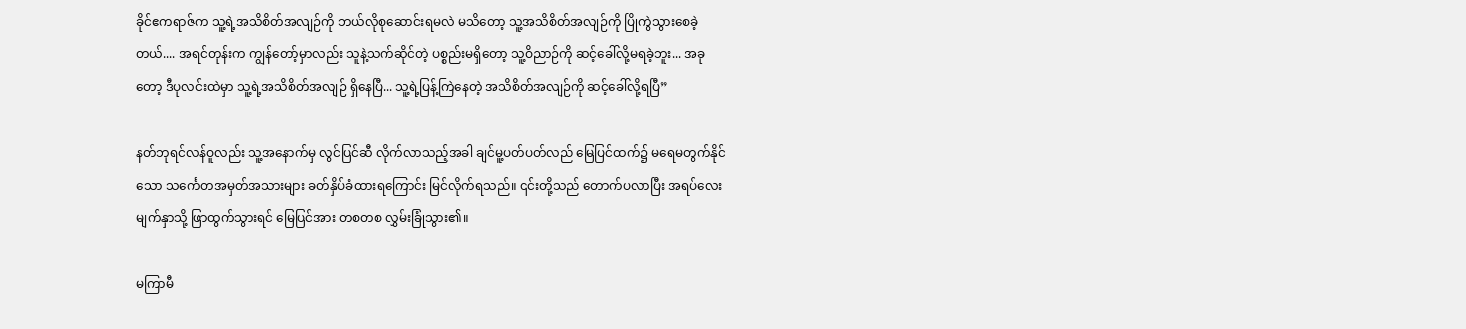ခိုင်ဧကရာဇ်က သူ့ရဲ့အသိစိတ်အလျဉ်ကို ဘယ်လိုစုဆောင်းရမလဲ မသိတော့ သူ့အသိစိတ်အလျဉ်ကို ပြိုကွဲသွားစေခဲ့တယ်.... အရင်တုန်းက ကျွန်တော့်မှာလည်း သူနဲ့သက်ဆိုင်တဲ့ ပစ္စည်းမရှိတော့ သူ့ဝိညာဉ်ကို ဆင့်ခေါ်လို့မရခဲ့ဘူး... အခုတော့ ဒီပုလင်းထဲမှာ သူ့ရဲ့အသိစိတ်အလျဉ် ရှိနေပြီ... သူ့ရဲ့ပြန့်ကြဲနေတဲ့ အသိစိတ်အလျဉ်ကို ဆင့်ခေါ်လို့ရပြီ”

နတ်ဘုရင်လန်ဝူလည်း သူ့အနောက်မှ လွင်ပြင်ဆီ လိုက်လာသည့်အခါ ချင်မူ့ပတ်ပတ်လည် မြေပြင်ထက်၌ မရေမတွက်နိုင်သော သင်္ကေတအမှတ်အသားများ ခတ်နှိပ်ခံထားရကြောင်း မြင်လိုက်ရသည်။ ၎င်းတို့သည် တောက်ပလာပြီး အရပ်လေးမျက်နှာသို့ ဖြာထွက်သွားရင် မြေပြင်အား တစတစ လွှမ်းခြုံသွား၏။

မကြာမီ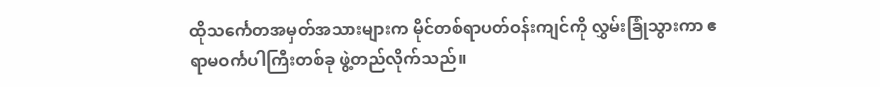ထိုသင်္ကေတအမှတ်အသားများက မိုင်တစ်ရာပတ်ဝန်းကျင်ကို လွှမ်းခြုံသွားကာ ဧရာမဝင်္ကပါကြီးတစ်ခု ဖွဲ့တည်လိုက်သည်။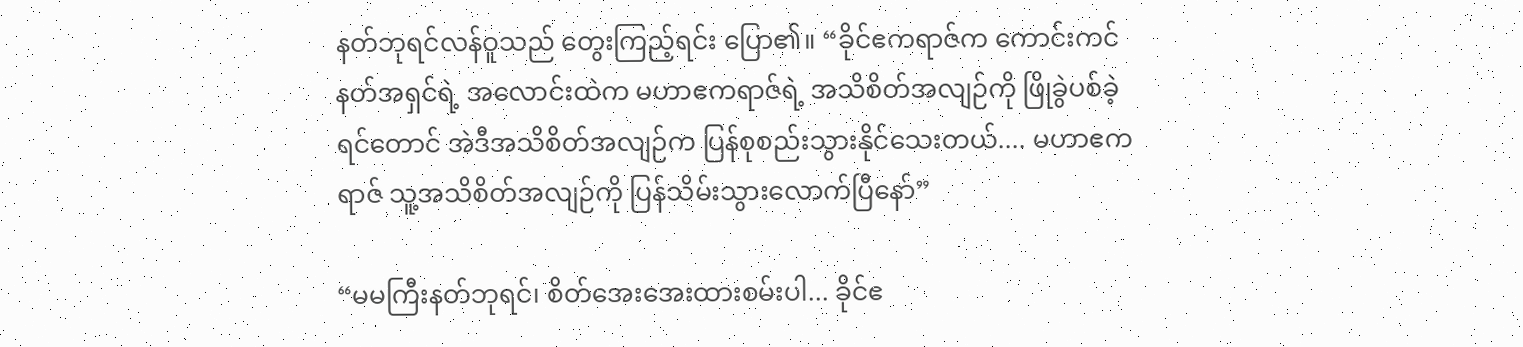နတ်ဘုရင်လန်ဝူသည် တွေးကြည့်ရင်း ပြော၏။ “ခိုင်ဧကရာဇ်က ကောင်းကင်နတ်အရှင်ရဲ့ အလောင်းထဲက မဟာဧကရာဇ်ရဲ့ အသိစိတ်အလျဉ်ကို ဖြိုခွဲပစ်ခဲ့ရင်တောင် အဲဒီအသိစိတ်အလျဉ်က ပြန်စုစည်းသွားနိုင်သေးတယ်.... မဟာဧကရာဇ် သူ့အသိစိတ်အလျဉ်ကို ပြန်သိမ်းသွားလောက်ပြီနော်”

“မမကြီးနတ်ဘုရင်၊ စိတ်အေးအေးထားစမ်းပါ... ခိုင်ဧ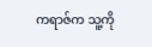ကရာဇ်က သူ့ကို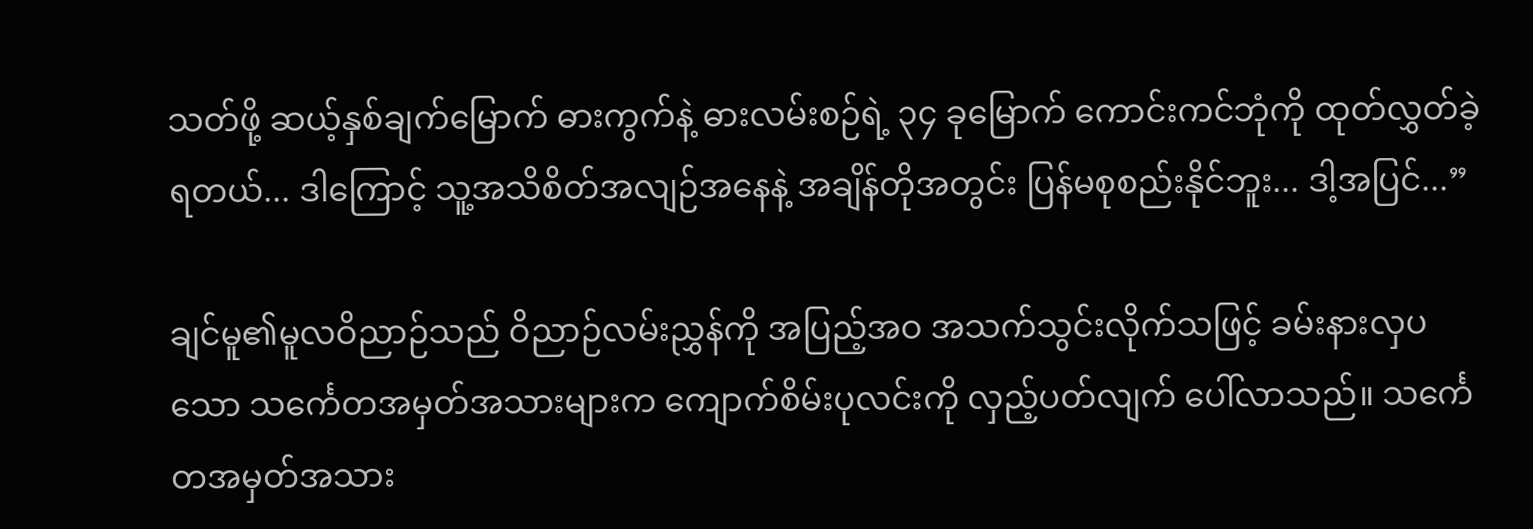သတ်ဖို့ ဆယ့်နှစ်ချက်မြောက် ဓားကွက်နဲ့ ဓားလမ်းစဉ်ရဲ့ ၃၄ ခုမြောက် ကောင်းကင်ဘုံကို ထုတ်လွှတ်ခဲ့ရတယ်... ဒါကြောင့် သူ့အသိစိတ်အလျဉ်အနေနဲ့ အချိန်တိုအတွင်း ပြန်မစုစည်းနိုင်ဘူး... ဒါ့အပြင်...”

ချင်မူ၏မူလဝိညာဉ်သည် ဝိညာဉ်လမ်းညွှန်ကို အပြည့်အဝ အသက်သွင်းလိုက်သဖြင့် ခမ်းနားလှပသော သင်္ကေတအမှတ်အသားများက ကျောက်စိမ်းပုလင်းကို လှည့်ပတ်လျက် ပေါ်လာသည်။ သင်္ကေတအမှတ်အသား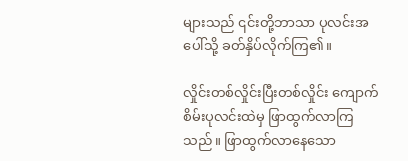များသည် ၎င်းတို့ဘာသာ ပုလင်းအပေါ်သို့ ခတ်နှိပ်လိုက်ကြ၏။

လှိုင်းတစ်လှိုင်းပြီးတစ်လှိုင်း ကျောက်စိမ်းပုလင်းထဲမှ ဖြာထွက်လာကြသည်။ ဖြာထွက်လာနေသော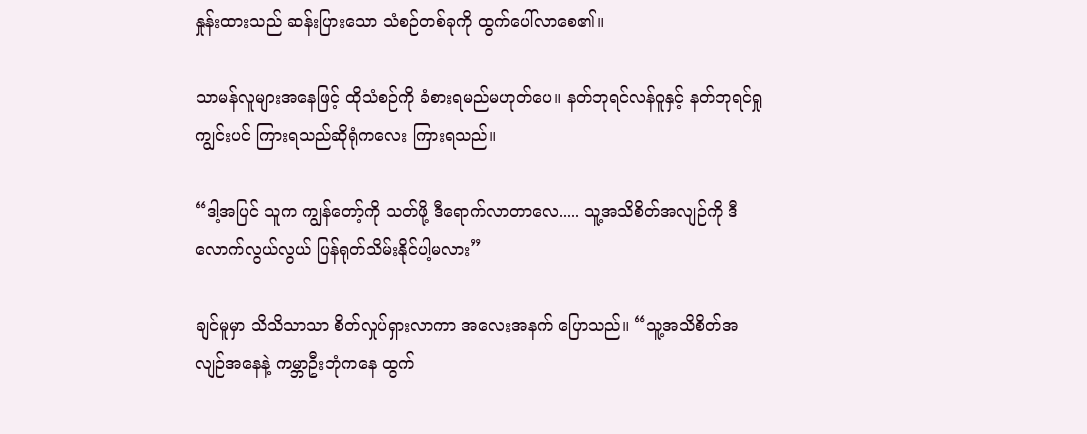နှုန်းထားသည် ဆန်းပြားသော သံစဉ်တစ်ခုကို ထွက်ပေါ်လာစေ၏။

သာမန်လူများအနေဖြင့် ထိုသံစဉ်ကို ခံစားရမည်မဟုတ်ပေ။ နတ်ဘုရင်လန်ဝူနှင့် နတ်ဘုရင်ရှုကျွင်းပင် ကြားရသည်ဆိုရုံကလေး ကြားရသည်။

“ဒါ့အပြင် သူက ကျွန်တော့်ကို သတ်ဖို့ ဒီရောက်လာတာလေ..... သူ့အသိစိတ်အလျဉ်ကို ဒီလောက်လွယ်လွယ် ပြန်ရုတ်သိမ်းနိုင်ပါ့မလား”

ချင်မူမှာ သိသိသာသာ စိတ်လှုပ်ရှားလာကာ အလေးအနက် ပြောသည်။ “သူ့အသိစိတ်အလျဉ်အနေနဲ့ ကမ္ဘာဦးဘုံကနေ ထွက်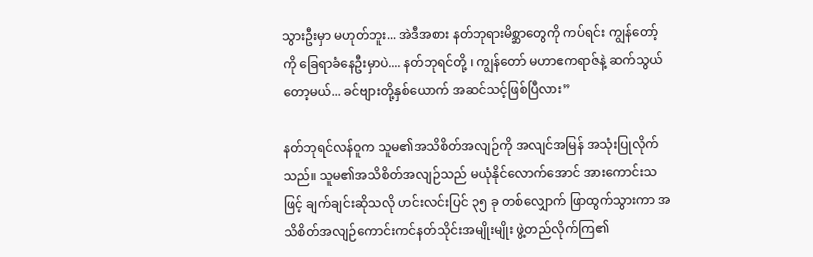သွားဦးမှာ မဟုတ်ဘူး... အဲဒီအစား နတ်ဘုရားမိစ္ဆာတွေကို ကပ်ရင်း ကျွန်တော့်ကို ခြေရာခံနေဦးမှာပဲ.... နတ်ဘုရင်တို့ ၊ ကျွန်တော် မဟာဧကရာဇ်နဲ့ ဆက်သွယ်တော့မယ်... ခင်ဗျားတို့နှစ်ယောက် အဆင်သင့်ဖြစ်ပြီလား”

နတ်ဘုရင်လန်ဝူက သူမ၏အသိစိတ်အလျဉ်ကို အလျင်အမြန် အသုံးပြုလိုက်သည်။ သူမ၏အသိစိတ်အလျဉ်သည် မယုံနိုင်လောက်အောင် အားကောင်းသဖြင့် ချက်ချင်းဆိုသလို ဟင်းလင်းပြင် ၃၅ ခု တစ်လျှောက် ဖြာထွက်သွားကာ အသိစိတ်အလျဉ်ကောင်းကင်နတ်သိုင်းအမျိုးမျိုး ဖွဲ့တည်လိုက်ကြ၏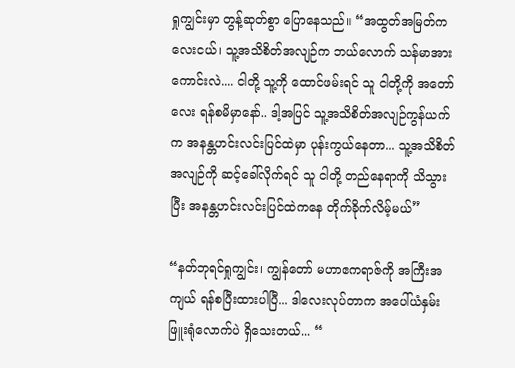ရှုကျွင်းမှာ တွန့်ဆုတ်စွာ ပြောနေသည်။ “အထွတ်အမြတ်ကလေးငယ်၊ သူ့အသိစိတ်အလျဉ်က ဘယ်လောက် သန်မာအားကောင်းလဲ.... ငါတို့ သူ့ကို ထောင်ဖမ်းရင် သူ ငါတို့ကို အတော်လေး ရန်စမိမှာနော်.. ဒါ့အပြင် သူ့အသိစိတ်အလျဉ်ကွန်ယက်က အနန္တဟင်းလင်းပြင်ထဲမှာ ပုန်းကွယ်နေတာ... သူ့အသိစိတ်အလျဉ်ကို ဆင့်ခေါ်လိုက်ရင် သူ ငါတို့ တည်နေရာကို သိသွားပြီး အနန္တဟင်းလင်းပြင်ထဲကနေ တိုက်ခိုက်လိမ့်မယ်”

“နတ်ဘုရင်ရှုကျွင်း၊ ကျွန်တော် မဟာဧကရာဇ်ကို အကြီးအကျယ် ရန်စပြီးထားပါပြီ... ဒါလေးလုပ်တာက အပေါ်ယံနှမ်းဖြူးရုံလောက်ပဲ ရှိသေးတယ်... “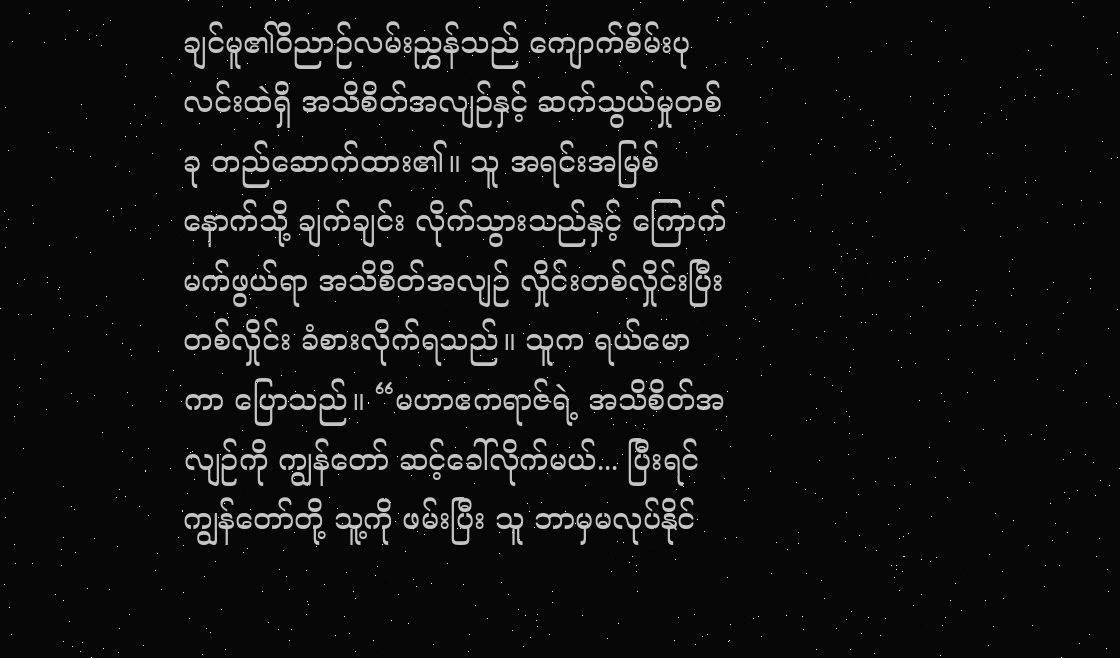ချင်မူ၏ဝိညာဉ်လမ်းညွှန်သည် ကျောက်စိမ်းပုလင်းထဲရှိ အသိစိတ်အလျဉ်နှင့် ဆက်သွယ်မှုတစ်ခု တည်ဆောက်ထား၏။ သူ အရင်းအမြစ်နောက်သို့ ချက်ချင်း လိုက်သွားသည်နှင့် ကြောက်မက်ဖွယ်ရာ အသိစိတ်အလျဉ် လှိုင်းတစ်လှိုင်းပြီးတစ်လှိုင်း ခံစားလိုက်ရသည်။ သူက ရယ်မောကာ ပြောသည်။ “မဟာဧကရာဇ်ရဲ့ အသိစိတ်အလျဉ်ကို ကျွန်တော် ဆင့်ခေါ်လိုက်မယ်... ပြီးရင် ကျွန်တော်တို့ သူ့ကို ဖမ်းပြီး သူ ဘာမှမလုပ်နိုင်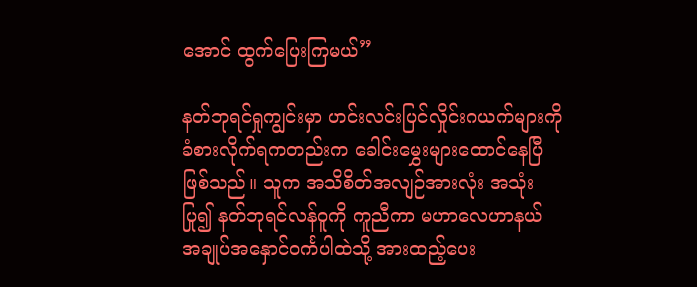အောင် ထွက်ပြေးကြမယ်”

နတ်ဘုရင်ရှုကျွင်းမှာ ဟင်းလင်းပြင်လှိုင်းဂယက်များကို ခံစားလိုက်ရကတည်းက ခေါင်းမွှေးများထောင်နေပြီ ဖြစ်သည်။ သူက အသိစိတ်အလျဉ်အားလုံး အသုံးပြု၍ နတ်ဘုရင်လန်ဝူကို ကူညီကာ မဟာလေဟာနယ် အချုပ်အနှောင်ဝင်္ကပါထဲသို့ အားထည့်ပေး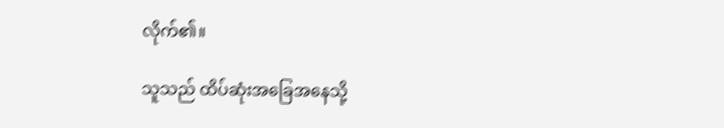လိုက်၏။

သူသည် ထိပ်ဆုံးအခြေအနေသို့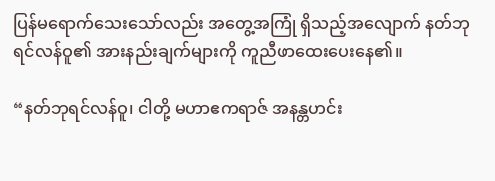ပြန်မရောက်သေးသော်လည်း အတွေ့အကြုံ ရှိသည့်အလျောက် နတ်ဘုရင်လန်ဝူ၏ အားနည်းချက်များကို ကူညီဖာထေးပေးနေ၏။

“နတ်ဘုရင်လန်ဝူ၊ ငါတို့ မဟာဧကရာဇ် အနန္တဟင်း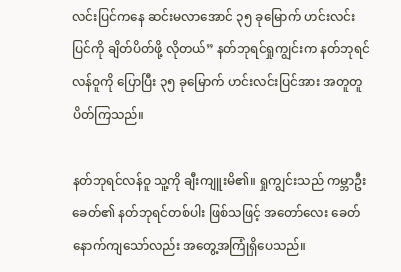လင်းပြင်ကနေ ဆင်းမလာအောင် ၃၅ ခုမြောက် ဟင်းလင်းပြင်ကို ချိတ်ပိတ်ဖို့ လိုတယ်” နတ်ဘုရင်ရှုကျွင်းက နတ်ဘုရင်လန်ဝူကို ပြောပြီး ၃၅ ခုမြောက် ဟင်းလင်းပြင်အား အတူတူ ပိတ်ကြသည်။

နတ်ဘုရင်လန်ဝူ သူ့ကို ချီးကျူးမိ၏။ ရှုကျွင်းသည် ကမ္ဘာဦးခေတ်၏ နတ်ဘုရင်တစ်ပါး ဖြစ်သဖြင့် အတော်လေး ခေတ်နောက်ကျသော်လည်း အတွေ့အကြုံရှိပေသည်။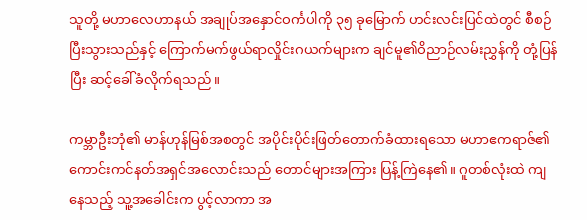သူတို့ မဟာလေဟာနယ် အချုပ်အနှောင်ဝင်္ကပါကို ၃၅ ခုမြောက် ဟင်းလင်းပြင်ထဲတွင် စီစဉ်ပြီးသွားသည်နှင့် ကြောက်မက်ဖွယ်ရာလှိုင်းဂယက်များက ချင်မူ၏ဝိညာဉ်လမ်းညွှန်ကို တုံ့ပြန်ပြီး ဆင့်ခေါ်ခံလိုက်ရသည်။

ကမ္ဘာဦးဘုံ၏ မာန်ဟုန်မြစ်အစတွင် အပိုင်းပိုင်းဖြတ်တောက်ခံထားရသော မဟာဧကရာဇ်၏ ကောင်းကင်နတ်အရှင်အလောင်းသည် တောင်များအကြား ပြန့်ကြဲနေ၏။ ဂူတစ်လုံးထဲ ကျနေသည့် သူ့အခေါင်းက ပွင့်လာကာ အ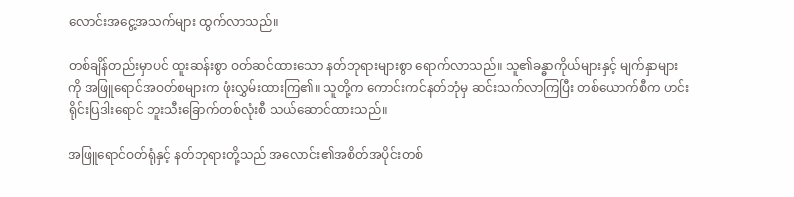လောင်းအငွေ့အသက်များ ထွက်လာသည်။

တစ်ချိန်တည်းမှာပင် ထူးဆန်းစွာ ဝတ်ဆင်ထားသော နတ်ဘုရားများစွာ ရောက်လာသည်။ သူ၏ခန္ဓာကိုယ်များနှင့် မျက်နှာများကို အဖြူရောင်အဝတ်စများက ဖုံးလွှမ်းထားကြ၏။ သူတို့က ကောင်းကင်နတ်ဘုံမှ ဆင်းသက်လာကြပြီး တစ်ယောက်စီက ဟင်းရိုင်းပြဒါးရောင် ဘူးသီးခြောက်တစ်လုံးစီ သယ်ဆောင်ထားသည်။

အဖြူရောင်ဝတ်ရုံနှင့် နတ်ဘုရားတို့သည် အလောင်း၏အစိတ်အပိုင်းတစ်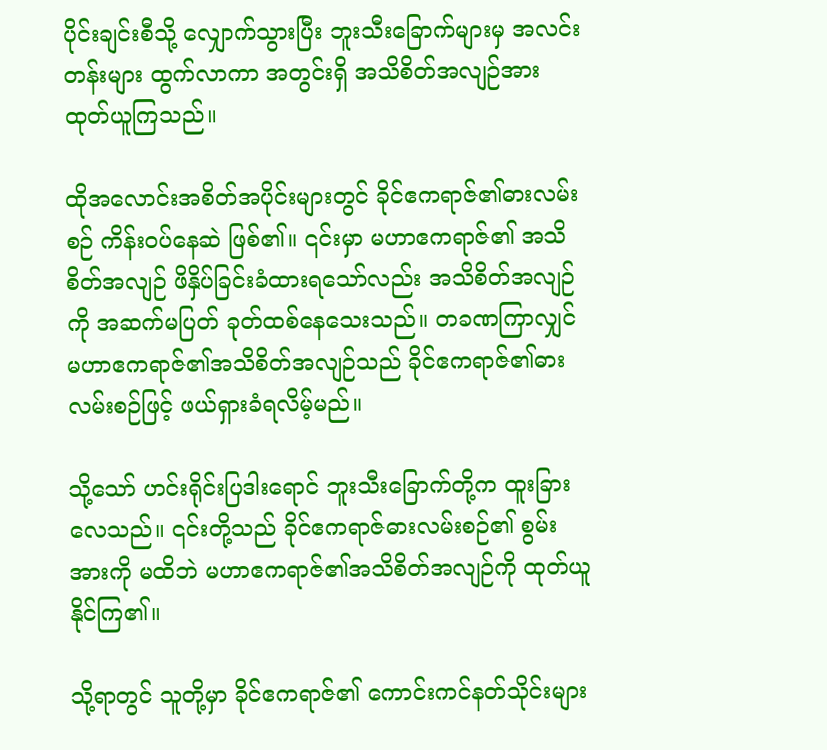ပိုင်းချင်းစီသို့ လျှောက်သွားပြီး ဘူးသီးခြောက်များမှ အလင်းတန်းများ ထွက်လာကာ အတွင်းရှိ အသိစိတ်အလျဉ်အား ထုတ်ယူကြသည်။

ထိုအလောင်းအစိတ်အပိုင်းများတွင် ခိုင်ဧကရာဇ်၏ဓားလမ်းစဉ် ကိန်း၀ပ်နေဆဲ ဖြစ်၏။ ၎င်းမှာ မဟာဧကရာဇ်၏ အသိစိတ်အလျဉ် ဖိနှိပ်ခြင်းခံထားရသော်လည်း အသိစိတ်အလျဉ်ကို အဆက်မပြတ် ခုတ်ထစ်နေသေးသည်။ တခဏကြာလျှင် မဟာဧကရာဇ်၏အသိစိတ်အလျဉ်သည် ခိုင်ဧကရာဇ်၏ဓားလမ်းစဉ်ဖြင့် ဖယ်ရှားခံရလိမ့်မည်။

သို့သော် ဟင်းရိုင်းပြဒါးရောင် ဘူးသီးခြောက်တို့က ထူးခြားလေသည်။ ၎င်းတို့သည် ခိုင်ဧကရာဇ်ဓားလမ်းစဉ်၏ စွမ်းအားကို မထိဘဲ မဟာဧကရာဇ်၏အသိစိတ်အလျဉ်ကို ထုတ်ယူနိုင်ကြ၏။

သို့ရာတွင် သူတို့မှာ ခိုင်ဧကရာဇ်၏ ကောင်းကင်နတ်သိုင်းများ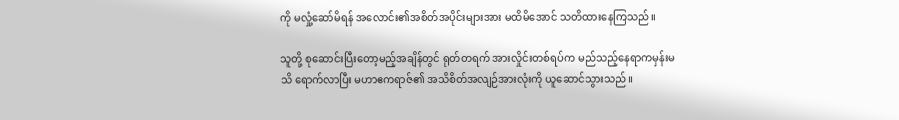ကို မလှုံ့ဆော်မိရန် အလောင်း၏အစိတ်အပိုင်းများအား မထိမိအောင် သတိထားနေကြသည်။

သူတို့ စုဆောင်းပြီးတော့မည့်အချိန်တွင် ရုတ်တရက် အားလှိုင်းတစ်ရပ်က မည်သည့်နေရာကမှန်းမသိ ရောက်လာပြီး မဟာဧကရာဇ်၏ အသိစိတ်အလျဉ်အားလုံးကို ယူဆောင်သွားသည်။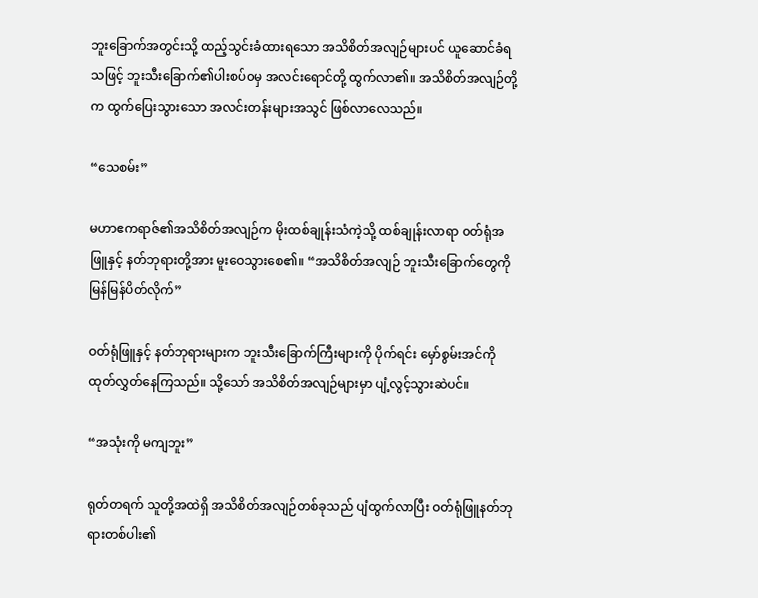ဘူးခြောက်အတွင်းသို့ ထည့်သွင်းခံထားရသော အသိစိတ်အလျဉ်များပင် ယူဆောင်ခံရသဖြင့် ဘူးသီးခြောက်၏ပါးစပ်၀မှ အလင်းရောင်တို့ ထွက်လာ၏။ အသိစိတ်အလျဉ်တို့က ထွက်ပြေးသွားသော အလင်းတန်းများအသွင် ဖြစ်လာလေသည်။

“သေစမ်း”

မဟာဧကရာဇ်၏အသိစိတ်အလျဉ်က မိုးထစ်ချုန်းသံကဲ့သို့ ထစ်ချုန်းလာရာ ၀တ်ရုံအဖြူနှင့် နတ်ဘုရားတို့အား မူးဝေသွားစေ၏။ “အသိစိတ်အလျဉ် ဘူးသီးခြောက်တွေကို မြန်မြန်ပိတ်လိုက်”

ဝတ်ရုံဖြူနှင့် နတ်ဘုရားများက ဘူးသီးခြောက်ကြီးများကို ပိုက်ရင်း မှော်စွမ်းအင်ကို ထုတ်လွှတ်နေကြသည်။ သို့သော် အသိစိတ်အလျဉ်များမှာ ပျံ့လွင့်သွားဆဲပင်။

“အသုံးကို မကျဘူး”

ရုတ်တရက် သူတို့အထဲရှိ အသိစိတ်အလျဉ်တစ်ခုသည် ပျံထွက်လာပြီး ဝတ်ရုံဖြူနတ်ဘုရားတစ်ပါး၏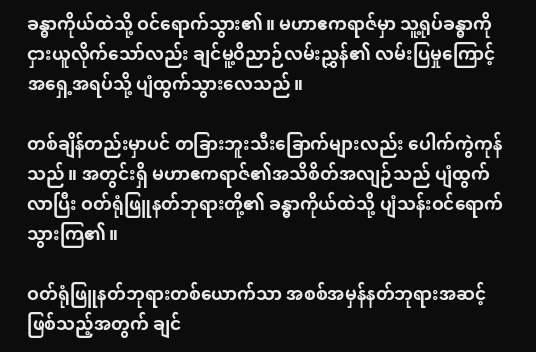ခန္ဓာကိုယ်ထဲသို့ ဝင်ရောက်သွား၏။ မဟာဧကရာဇ်မှာ သူ့ရုပ်ခန္ဓာကို ငှားယူလိုက်သော်လည်း ချင်မူ့ဝိညာဉ်လမ်းညွှန်၏ လမ်းပြမှုကြောင့် အရှေ့အရပ်သို့ ပျံထွက်သွားလေသည်။

တစ်ချိန်တည်းမှာပင် တခြားဘူးသီးခြောက်များလည်း ပေါက်ကွဲကုန်သည်။ အတွင်းရှိ မဟာဧကရာဇ်၏အသိစိတ်အလျဉ်သည် ပျံထွက်လာပြီး ဝတ်ရုံဖြူနတ်ဘုရားတို့၏ ခန္ဓာကိုယ်ထဲသို့ ပျံသန်းဝင်ရောက်သွားကြ၏။

ဝတ်ရုံဖြူနတ်ဘုရားတစ်ယောက်သာ အစစ်အမှန်နတ်ဘုရားအဆင့် ဖြစ်သည့်အတွက် ချင်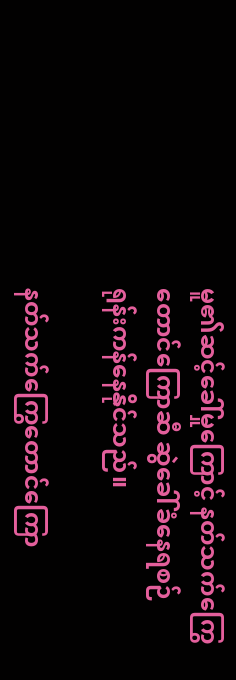မူ၏ဆင့်ခေါ်မှုကြောင့် နတ်သက်ကြွေတောင်ကြောဆီ ဆွဲခေါ်ခံနေရစဉ် ရုန်းကန်နေနိုင်သည်။

နတ်သက်ကြွေတောင်ကြော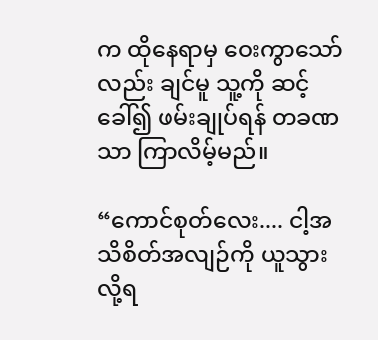က ထိုနေရာမှ ဝေးကွာသော်လည်း ချင်မူ သူ့ကို ဆင့်ခေါ်၍ ဖမ်းချုပ်ရန် တခဏသာ ကြာလိမ့်မည်။

“ကောင်စုတ်လေး.... ငါ့အသိစိတ်အလျဉ်ကို ယူသွားလို့ရ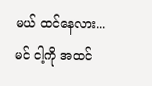မယ် ထင်နေလား... မင် ငါ့ကို အထင်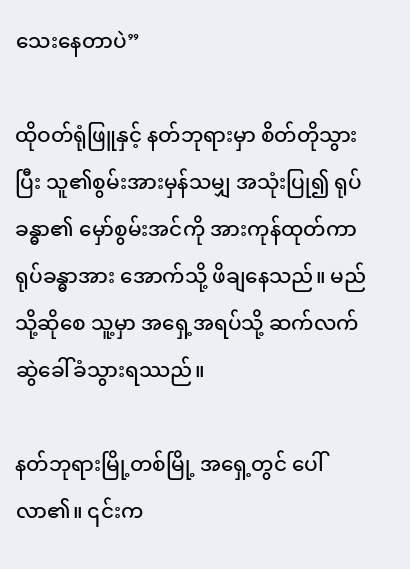သေးနေတာပဲ”

ထိုဝတ်ရုံဖြူနှင့် နတ်ဘုရားမှာ စိတ်တိုသွားပြီး သူ၏စွမ်းအားမှန်သမျှ အသုံးပြု၍ ရုပ်ခန္ဓာ၏ မှော်စွမ်းအင်ကို အားကုန်ထုတ်ကာ ရုပ်ခန္ဓာအား အောက်သို့ ဖိချနေသည်။ မည်သို့ဆိုစေ သူ့မှာ အရှေ့အရပ်သို့ ဆက်လက်ဆွဲခေါ်ခံသွားရဿည်။

နတ်ဘုရားမြို့တစ်မြို့ အရှေ့တွင် ပေါ်လာ၏။ ၎င်းက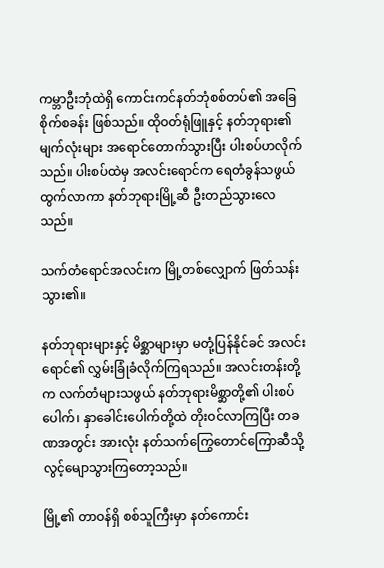ကမ္ဘာဦးဘုံထဲရှိ ကောင်းကင်နတ်ဘုံစစ်တပ်၏ အခြေစိုက်စခန်း ဖြစ်သည်။ ထိုဝတ်ရုံဖြူနှင့် နတ်ဘုရား၏ မျက်လုံးများ အရောင်တောက်သွားပြီး ပါးစပ်ဟလိုက်သည်။ ပါးစပ်ထဲမှ အလင်းရောင်က ရေတံခွန်သဖွယ် ထွက်လာကာ နတ်ဘုရားမြို့ဆီ ဦးတည်သွားလေသည်။

သက်တံရောင်အလင်းက မြို့တစ်လျှောက် ဖြတ်သန်းသွား၏။

နတ်ဘုရားများနှင့် မိစ္ဆာများမှာ မတုံ့ပြန်နိုင်ခင် အလင်းရောင်၏ လွှမ်းခြုံခံလိုက်ကြရသည်။ အလင်းတန်းတို့က လက်တံများသဖွယ် နတ်ဘုရားမိစ္ဆာတို့၏ ပါးစပ်ပေါက်၊ နှာခေါင်းပေါက်တို့ထဲ တိုးဝင်လာကြပြီး တခဏအတွင်း အားလုံး နတ်သက်ကြွေတောင်ကြောဆီသို့ လွင့်မျောသွားကြတော့သည်။

မြို့၏ တာဝန်ရှိ စစ်သူကြီးမှာ နတ်ကောင်း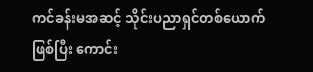ကင်ခန်းမအဆင့် သိုင်းပညာရှင်တစ်ယောက် ဖြစ်ပြီး ကောင်း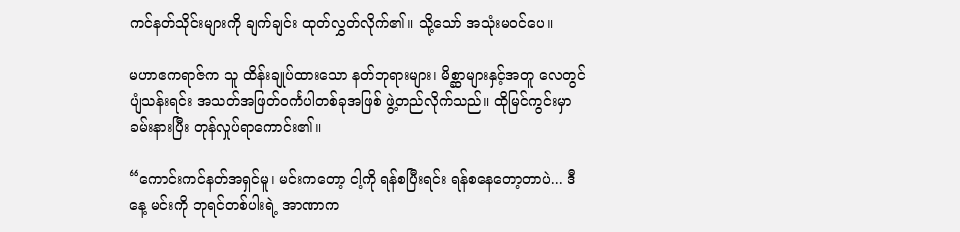ကင်နတ်သိုင်းများကို ချက်ချင်း ထုတ်လွှတ်လိုက်၏။ သို့သော် အသုံးမဝင်ပေ။

မဟာဧကရာဇ်က သူ ထိန်းချုပ်ထားသော နတ်ဘုရားများ၊ မိစ္ဆာများနှင့်အတူ လေတွင် ပျံသန်းရင်း အသတ်အဖြတ်ဝင်္ကပါတစ်ခုအဖြစ် ဖွဲ့တည်လိုက်သည်။ ထိုမြင်ကွင်းမှာ ခမ်းနားပြီး တုန်လှုပ်ရာကောင်း၏။

“ကောင်းကင်နတ်အရှင်မူ၊ မင်းကတော့ ငါ့ကို ရန်စပြီးရင်း ရန်စနေတော့တာပဲ... ဒီနေ့ မင်းကို ဘုရင်တစ်ပါးရဲ့ အာဏာက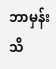ဘာမှန်း သိ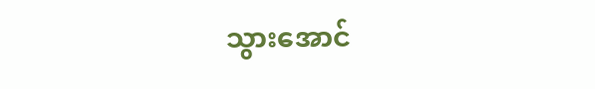သွားအောင်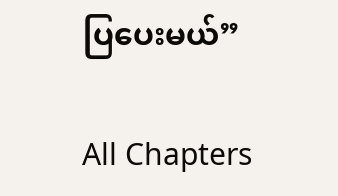ပြပေးမယ်”

All Chapters